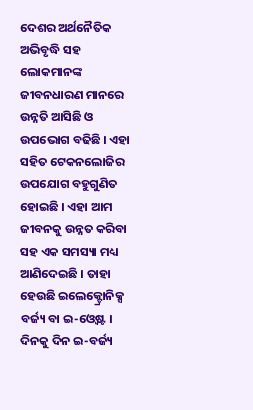ଦେଶର ଅର୍ଥନୈତିକ ଅଭିବୃଦ୍ଧି ସହ ଲୋକମାନଙ୍କ ଜୀବନଧାରଣ ମାନରେ ଉନ୍ନତି ଆସିଛି ଓ ଉପଭୋଗ ବଢିଛି । ଏହା ସହିତ ଟେକନଲୋଜିର ଉପଯୋଗ ବହୁଗୁଣିତ ହୋଇଛି । ଏହା ଆମ ଜୀବନକୁ ଉନ୍ନତ କରିବା ସହ ଏକ ସମସ୍ୟା ମଧ୍ୟ ଆଣିଦେଇଛି । ତାହା ହେଉଛି ଇଲେକ୍ଟ୍ରୋନିକ୍ସ ବର୍ଜ୍ୟ ବା ଇ-ଓ୍ବେଷ୍ଟ । ଦିନକୁ ଦିନ ଇ-ବର୍ଜ୍ୟ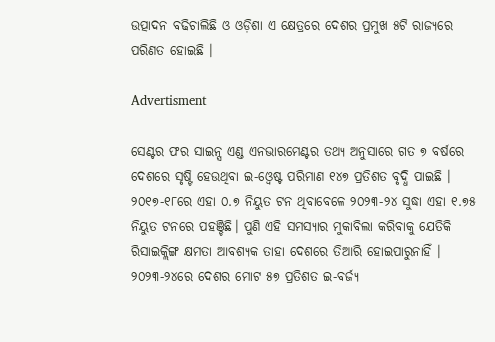ଉତ୍ପାଦନ ବଢିଚାଲିଛି ଓ ଓଡ଼ିଶା ଏ କ୍ଷେତ୍ରରେ ଦେଶର ପ୍ରମୁଖ ୫ଟି ରାଜ୍ୟରେ ପରିଣତ ହୋଇଛି ।

Advertisment

ସେଣ୍ଟର ଫର ସାଇନ୍ସ ଏଣ୍ଡ ଏନଭାରମେଣ୍ଟର ତଥ୍ୟ ଅନୁସାରେ ଗତ ୭ ବର୍ଷରେ ଦେଶରେ ସୃଷ୍ଟି ହେଉଥିବା ଇ-ଓ୍ବେଷ୍ଟ ପରିମାଣ ୧୪୭ ପ୍ରତିଶତ ବୃଦ୍ଧି ପାଇଛି । ୨୦୧୭-୧୮ରେ ଏହା ୦.୭ ନିୟୁତ ଟନ ଥିବାବେଳେ ୨୦୨୩-୨୪ ସୁଦ୍ଧା ଏହା ୧.୭୫ ନିୟୁତ ଟନରେ ପହଞ୍ଚିଛି। ପୁଣି ଏହି ସମସ୍ୟାର ମୁକାବିଲା କରିବାକୁ ଯେତିକି ରିସାଇକ୍ଲିଙ୍ଗ କ୍ଷମତା ଆବଶ୍ୟକ ତାହା ଦେଶରେ ତିଆରି ହୋଇପାରୁନାହିଁ । ୨୦୨୩-୨୪ରେ ଦେଶର ମୋଟ ୫୭ ପ୍ରତିଶତ ଇ-ବର୍ଜ୍ୟ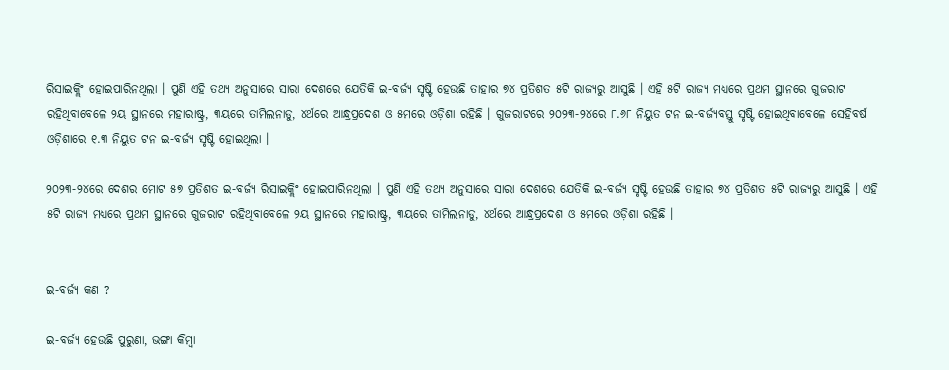ରିସାଇକ୍ଲିଂ ହୋଇପାରିନଥିଲା । ପୁଣି ଏହି ତଥ୍ୟ ଅନୁସାରେ ସାରା ଦେଶରେ ଯେତିକି ଇ-ବର୍ଜ୍ୟ ସୃଷ୍ଟି ହେଉଛି ତାହାର ୭୪ ପ୍ରତିଶତ ୫ଟି ରାଜ୍ୟରୁ ଆସୁଛି । ଏହି ୫ଟି ରାଜ୍ୟ ମଧ୍ୟରେ ପ୍ରଥମ ସ୍ଥାନରେ ଗୁଜରାଟ ରହିଥିବାବେଳେ ୨ୟ ସ୍ଥାନରେ ମହାରାଷ୍ଟ୍ର, ୩ୟରେ ତାମିଲନାଡୁ, ୪ର୍ଥରେ ଆନ୍ଧ୍ରପ୍ରଦେଶ ଓ ୫ମରେ ଓଡ଼ିଶା ରହିଛି । ଗୁଜରାଟରେ ୨୦୨୩-୨୪ରେ ୮.୬୮ ନିୟୁତ ଟନ ଇ-ବର୍ଜ୍ୟବସ୍ତୁ ସୃଷ୍ଟି ହୋଇଥିବାବେଳେ ସେହିବର୍ଷ ଓଡ଼ିଶାରେ ୧.୩ ନିୟୁତ ଟନ ଇ-ବର୍ଜ୍ୟ ସୃଷ୍ଟି ହୋଇଥିଲା ।

୨୦୨୩-୨୪ରେ ଦେଶର ମୋଟ ୫୭ ପ୍ରତିଶତ ଇ-ବର୍ଜ୍ୟ ରିସାଇକ୍ଲିଂ ହୋଇପାରିନଥିଲା । ପୁଣି ଏହି ତଥ୍ୟ ଅନୁସାରେ ସାରା ଦେଶରେ ଯେତିକି ଇ-ବର୍ଜ୍ୟ ସୃଷ୍ଟି ହେଉଛି ତାହାର ୭୪ ପ୍ରତିଶତ ୫ଟି ରାଜ୍ୟରୁ ଆସୁଛି । ଏହି ୫ଟି ରାଜ୍ୟ ମଧ୍ୟରେ ପ୍ରଥମ ସ୍ଥାନରେ ଗୁଜରାଟ ରହିଥିବାବେଳେ ୨ୟ ସ୍ଥାନରେ ମହାରାଷ୍ଟ୍ର, ୩ୟରେ ତାମିଲନାଡୁ, ୪ର୍ଥରେ ଆନ୍ଧ୍ରପ୍ରଦେଶ ଓ ୫ମରେ ଓଡ଼ିଶା ରହିଛି ।


ଇ-ବର୍ଜ୍ୟ କଣ ?

ଇ-ବର୍ଜ୍ୟ ହେଉଛି ପୁରୁଣା, ଭଙ୍ଗା କିମ୍ବା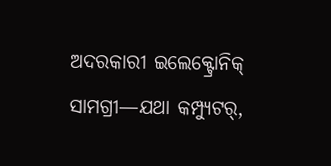ଅଦରକାରୀ ଇଲେକ୍ଟ୍ରୋନିକ୍ ସାମଗ୍ରୀ—ଯଥା କମ୍ପ୍ୟୁଟର୍,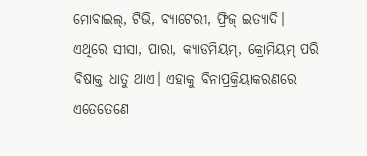ମୋବାଇଲ୍, ଟିଭି, ବ୍ୟାଟେରୀ, ଫ୍ରିଜ୍ ଇତ୍ୟାଦି। ଏଥିରେ ସୀସା, ପାରା, କ୍ୟାଡମିୟମ୍, କ୍ରୋମିୟମ୍ ପରି ବିଷାକ୍ତ ଧାତୁ ଥାଏ। ଏହାକୁ ବିନାପ୍ରକ୍ରିୟାକରଣରେ ଏତେତେଣେ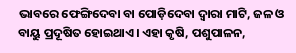ଭାବରେ ଫେଙ୍ଗିଦେବା ବା ପୋଡ଼ିଦେବା ଦ୍ବାରା ମାଟି, ଜଳ ଓ ବାୟୁ ପ୍ରଦୂଷିତ ହୋଇଥାଏ। ଏହା କୃଷି, ପଶୁପାଳନ,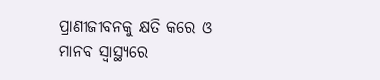ପ୍ରାଣୀଜୀବନକୁ କ୍ଷତି କରେ ଓ ମାନବ ସ୍ୱାସ୍ଥ୍ୟରେ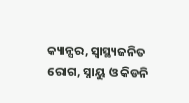କ୍ୟାନ୍ସର, ସ୍ୱାସ୍ଥ୍ୟଜନିତ ରୋଗ, ସ୍ନାୟୁ ଓ କିଡନି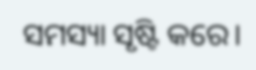ସମସ୍ୟା ସୃଷ୍ଟି କରେ।